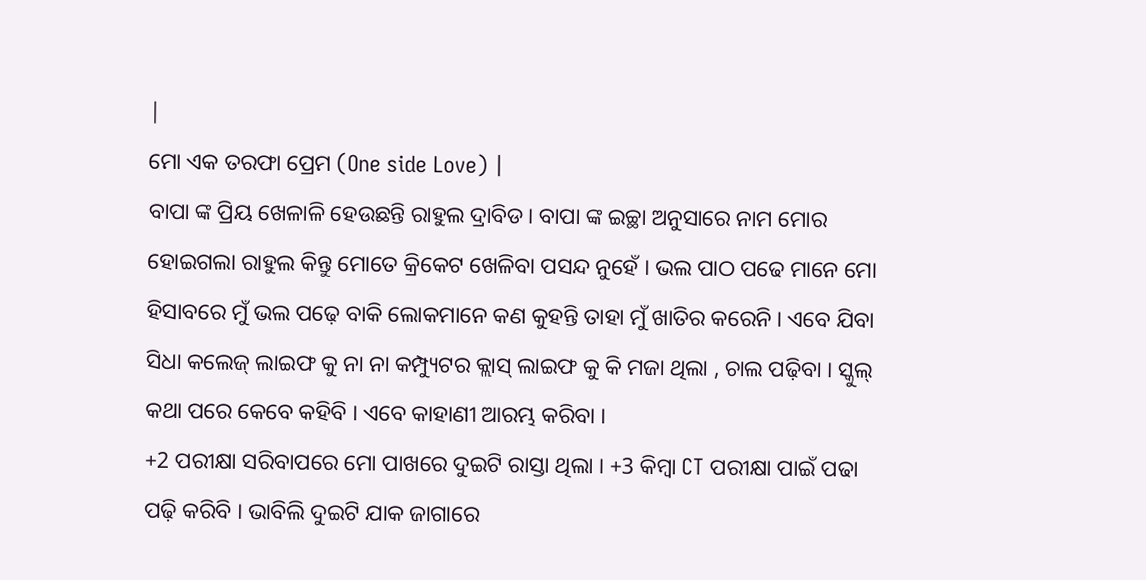|
ମୋ ଏକ ତରଫା ପ୍ରେମ (One side Love) |
ବାପା ଙ୍କ ପ୍ରିୟ ଖେଳାଳି ହେଉଛନ୍ତି ରାହୁଲ ଦ୍ରାବିଡ। ବାପା ଙ୍କ ଇଚ୍ଛା ଅନୁସାରେ ନାମ ମୋର ହୋଇଗଲା ରାହୁଲ କିନ୍ତୁ ମୋତେ କ୍ରିକେଟ ଖେଳିବା ପସନ୍ଦ ନୁହେଁ । ଭଲ ପାଠ ପଢେ ମାନେ ମୋ ହିସାବରେ ମୁଁ ଭଲ ପଢ଼େ ବାକି ଲୋକମାନେ କଣ କୁହନ୍ତି ତାହା ମୁଁ ଖାତିର କରେନି । ଏବେ ଯିବା ସିଧା କଲେଜ୍ ଲାଇଫ କୁ ନା ନା କମ୍ପ୍ୟୁଟର କ୍ଲାସ୍ ଲାଇଫ କୁ କି ମଜା ଥିଲା , ଚାଲ ପଢ଼ିବା । ସ୍କୁଲ୍ କଥା ପରେ କେବେ କହିବି । ଏବେ କାହାଣୀ ଆରମ୍ଭ କରିବା ।
+2 ପରୀକ୍ଷା ସରିବାପରେ ମୋ ପାଖରେ ଦୁଇଟି ରାସ୍ତା ଥିଲା । +3 କିମ୍ବା CT ପରୀକ୍ଷା ପାଇଁ ପଢା ପଢ଼ି କରିବି । ଭାବିଲି ଦୁଇଟି ଯାକ ଜାଗାରେ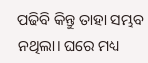ପଢିବି କିନ୍ତୁ ତାହା ସମ୍ଭବ ନଥିଲା। ଘରେ ମଧ୍ୟ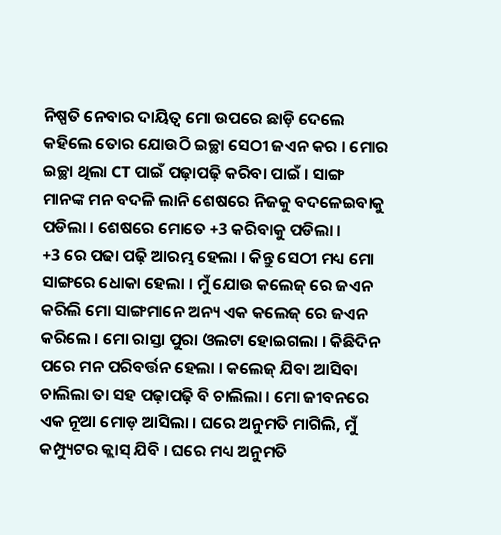ନିଷ୍ପତି ନେବାର ଦାୟିତ୍ଵ ମୋ ଉପରେ ଛାଡ଼ି ଦେଲେ କହିଲେ ତୋର ଯୋଉଠି ଇଚ୍ଛା ସେଠୀ ଜଏନ କର । ମୋର ଇଚ୍ଛା ଥିଲା CT ପାଇଁ ପଢ଼ାପଢ଼ି କରିବା ପାଇଁ । ସାଙ୍ଗ ମାନଙ୍କ ମନ ବଦଳି ଲାନି ଶେଷରେ ନିଜକୁ ବଦଳେଇବାକୁ ପଡିଲା । ଶେଷରେ ମୋତେ +3 କରିବାକୁ ପଡିଲା ।
+3 ରେ ପଢା ପଢ଼ି ଆରମ୍ଭ ହେଲା । କିନ୍ତୁ ସେଠୀ ମଧ୍ୟ ମୋ ସାଙ୍ଗରେ ଧୋକା ହେଲା । ମୁଁ ଯୋଉ କଲେଜ୍ ରେ ଜଏନ କରିଲି ମୋ ସାଙ୍ଗମାନେ ଅନ୍ୟ ଏକ କଲେଜ୍ ରେ ଜଏନ କରିଲେ । ମୋ ରାସ୍ତା ପୁରା ଓଲଟା ହୋଇଗଲା । କିଛିଦିନ ପରେ ମନ ପରିବର୍ତ୍ତନ ହେଲା । କଲେଜ୍ ଯିବା ଆସିବା ଚାଲିଲା ତା ସହ ପଢ଼ାପଢ଼ି ବି ଚାଲିଲା । ମୋ ଜୀବନରେ ଏକ ନୂଆ ମୋଡ଼ ଆସିଲା । ଘରେ ଅନୁମତି ମାଗିଲି, ମୁଁ କମ୍ପ୍ୟୁଟର କ୍ଲାସ୍ ଯିବି । ଘରେ ମଧ୍ୟ ଅନୁମତି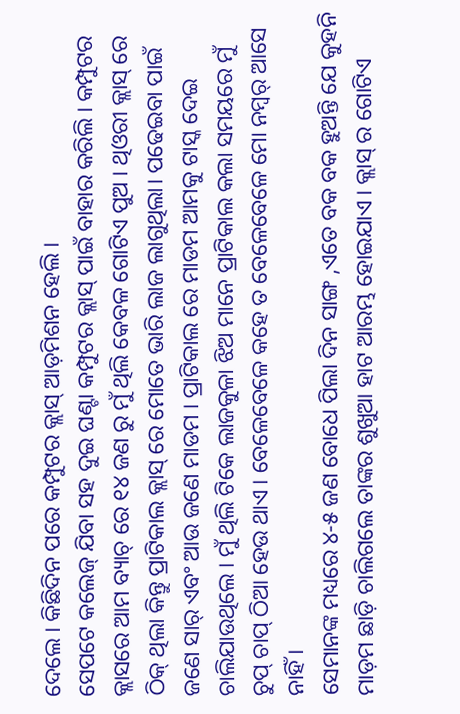ଦେଲେ । କିଛିଦିନ ପରେ କମ୍ପୁଟର କ୍ଲାସ୍ ଆଡ଼ମିଶନ ହେଲି ।
ସେପଟେ କଲେଜ୍ ଯିବା ସହ ଦୁଇ ଘଣ୍ଟା କମ୍ପୁଟର କ୍ଲାସ୍ ପାଇଁ ବାହାର କରିଲି । କମ୍ପୁଟର କ୍ଲାସରେ ଆମ ବ୍ୟାଚ୍ ରେ ୧୪ ଜଣ ରୁ ମୁଁ ଥିଲି କେବଳ ଗୋଟିଏ ପୁଅ । ଥିଓରୀ କ୍ଲାସ୍ ରେ ଠିକ୍ ଥିଲା କିନ୍ତୁ ପ୍ରାଟିକାଲ କ୍ଲାସ୍ ରେ ମୋତେ ଭାରି ଲାଜ ଲାଗୁଥିଲା। ପଢେଇବା ପାଇଁ ଜଣେ ସାର୍ ଏବଂ ଆଉ ଜଣେ ମାଡମ । ପ୍ରାଟିକାଲ ରେ ମାଡମ ଆମକୁ ଟାସ୍କ ଦେଇ ଚାଲିଯାଉଥିଲେ । ମୁଁ ଥିଲି ଟିକେ ଲାଜକୁଳା ଝିଅ ମାନେ ପ୍ରାଟିକାଲ କଲା ସମୟରେ ମୁଁ ଚୁପ୍ ଚାପ୍ ଠିଆ ହେଉ ଥାଏ । ବେଳେବେଳେ କହେ ତ ବେଳେବେଳେ ମୋ ନମ୍ୱର୍ ଆସେ ନାହିଁ ।
ସେମାନଙ୍କ ମଧ୍ୟରେ ୪-୫ ଜଣ ବୋଧେ ପିଲା ଦିନ ସାଙ୍ଗ ,ଏତେ ବକ ବକ ହୁଅନ୍ତି ଯେ କୁହନି ମାଡ଼ମ ଛାଡ଼ି ଚାଲିଗଲେ ତାଙ୍କର ଶୁଖୁଆ ହାଟ ଆରମ୍ଭ ହୋଇଯାଏ । କ୍ଲାସ୍ ର ଗୋଟିଏ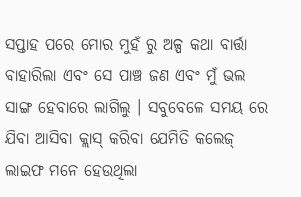ସପ୍ତାହ ପରେ ମୋର ମୁହଁ ରୁ ଅଳ୍ପ କଥା ବାର୍ତ୍ତା ବାହାରିଲା ଏବଂ ସେ ପାଞ୍ଚ ଜଣ ଏବଂ ମୁଁ ଭଲ ସାଙ୍ଗ ହେବାରେ ଲାଗିଲୁ । ସବୁବେଳେ ସମୟ ରେ ଯିବା ଆସିବା କ୍ଲାସ୍ କରିବା ଯେମିତି କଲେଜ୍ ଲାଇଫ ମନେ ହେଉଥିଲା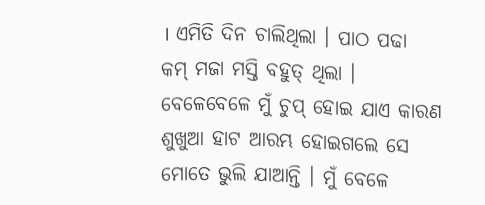। ଏମିତି ଦିନ ଚାଲିଥିଲା । ପାଠ ପଢା କମ୍ ମଜା ମସ୍ତି ବହୁତ୍ ଥିଲା । ବେଳେବେଳେ ମୁଁ ଚୁପ୍ ହୋଇ ଯାଏ କାରଣ ଶୁଖୁଆ ହାଟ ଆରମ୍ଭ ହୋଇଗଲେ ସେ ମୋତେ ଭୁଲି ଯାଆନ୍ତି । ମୁଁ ବେଳେ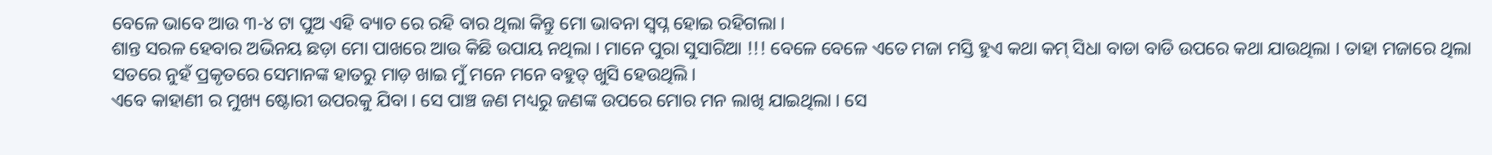ବେଳେ ଭାବେ ଆଉ ୩-୪ ଟା ପୁଅ ଏହି ବ୍ୟାଚ ରେ ରହି ବାର ଥିଲା କିନ୍ତୁ ମୋ ଭାବନା ସ୍ଵପ୍ନ ହୋଇ ରହିଗଲା ।
ଶାନ୍ତ ସରଳ ହେବାର ଅଭିନୟ ଛଡ଼ା ମୋ ପାଖରେ ଆଉ କିଛି ଉପାୟ ନଥିଲା । ମାନେ ପୁରା ସୁସାରିଆ !!! ବେଳେ ବେଳେ ଏତେ ମଜା ମସ୍ତି ହୁଏ କଥା କମ୍ ସିଧା ବାଡା ବାଡି ଉପରେ କଥା ଯାଉଥିଲା । ତାହା ମଜାରେ ଥିଲା ସତରେ ନୁହଁ ପ୍ରକୃତରେ ସେମାନଙ୍କ ହାତରୁ ମାଡ଼ ଖାଇ ମୁଁ ମନେ ମନେ ବହୁତ୍ ଖୁସି ହେଉଥିଲି।
ଏବେ କାହାଣୀ ର ମୁଖ୍ୟ ଷ୍ଟୋରୀ ଉପରକୁ ଯିବା । ସେ ପାଞ୍ଚ ଜଣ ମଧ୍ୟରୁ ଜଣଙ୍କ ଉପରେ ମୋର ମନ ଲାଖି ଯାଇଥିଲା । ସେ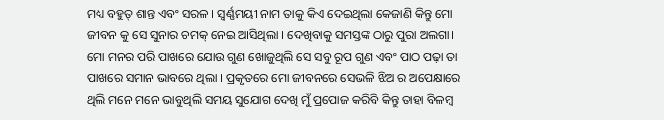ମଧ୍ୟ ବହୁତ୍ ଶାନ୍ତ ଏବଂ ସରଳ । ସ୍ଵର୍ଣ୍ଣମୟୀ ନାମ ତାକୁ କିଏ ଦେଇଥିଲା କେଜାଣି କିନ୍ତୁ ମୋ ଜୀବନ କୁ ସେ ସୁନାର ଚମକ୍ ନେଇ ଆସିଥିଲା । ଦେଖିବାକୁ ସମସ୍ତଙ୍କ ଠାରୁ ପୁରା ଅଲଗା। ମୋ ମନର ପରି ପାଖରେ ଯୋଉ ଗୁଣ ଖୋଜୁଥିଲି ସେ ସବୁ ରୂପ ଗୁଣ ଏବଂ ପାଠ ପଢ଼ା ତା ପାଖରେ ସମାନ ଭାବରେ ଥିଲା । ପ୍ରକୃତରେ ମୋ ଜୀବନରେ ସେଭଳି ଝିଅ ର ଅପେକ୍ଷାରେ ଥିଲି ମନେ ମନେ ଭାବୁଥିଲି ସମୟ ସୁଯୋଗ ଦେଖି ମୁଁ ପ୍ରପୋଜ କରିବି କିନ୍ତୁ ତାହା ବିଳମ୍ବ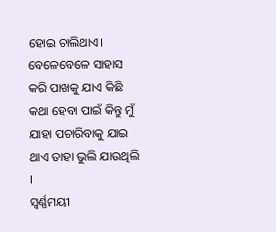ହୋଇ ଚାଲିଥାଏ। ବେଳେବେଳେ ସାହାସ କରି ପାଖକୁ ଯାଏ କିଛି କଥା ହେବା ପାଇଁ କିନ୍ତୁ ମୁଁ ଯାହା ପଚାରିବାକୁ ଯାଇ ଥାଏ ତାହା ଭୁଲି ଯାଉଥିଲି ।
ସ୍ଵର୍ଣ୍ଣମୟୀ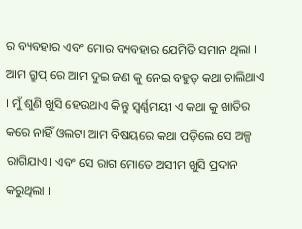ର ବ୍ୟବହାର ଏବଂ ମୋର ବ୍ୟବହାର ଯେମିତି ସମାନ ଥିଲା । ଆମ ଗ୍ରୁପ୍ ରେ ଆମ ଦୁଇ ଜଣ କୁ ନେଇ ବହୁତ୍ କଥା ଚାଲିଥାଏ । ମୁଁ ଶୁଣି ଖୁସି ହେଉଥାଏ କିନ୍ତୁ ସ୍ଵର୍ଣ୍ଣମୟୀ ଏ କଥା କୁ ଖାତିର କରେ ନାହିଁ ଓଲଟା ଆମ ବିଷୟରେ କଥା ପଡ଼ିଲେ ସେ ଅଳ୍ପ ରାଗିଯାଏ। ଏବଂ ସେ ରାଗ ମୋତେ ଅସୀମ ଖୁସି ପ୍ରଦାନ କରୁଥିଲା ।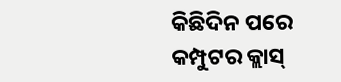କିଛିଦିନ ପରେ କମ୍ପୁଟର କ୍ଲାସ୍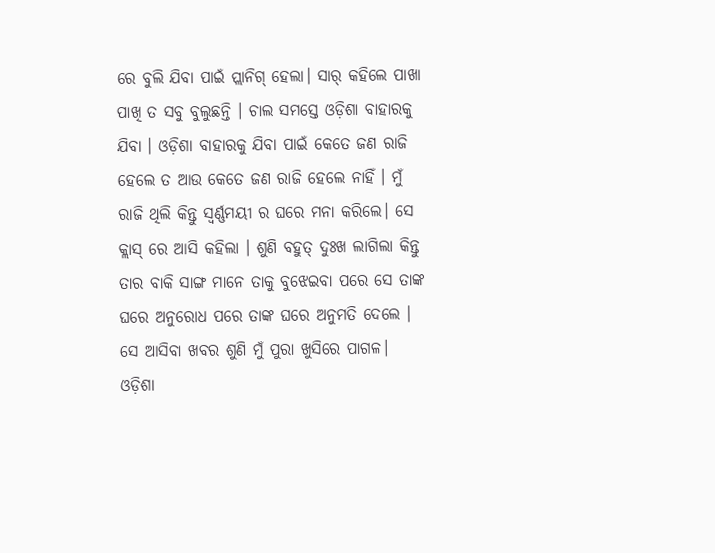ରେ ବୁଲି ଯିବା ପାଇଁ ପ୍ଲାନିଗ୍ ହେଲା। ସାର୍ କହିଲେ ପାଖା ପାଖି ତ ସବୁ ବୁଲୁଛନ୍ତି । ଚାଲ ସମସ୍ତେ ଓଡ଼ିଶା ବାହାରକୁ ଯିବା । ଓଡ଼ିଶା ବାହାରକୁ ଯିବା ପାଇଁ କେତେ ଜଣ ରାଜି ହେଲେ ତ ଆଉ କେତେ ଜଣ ରାଜି ହେଲେ ନାହିଁ । ମୁଁ ରାଜି ଥିଲି କିନ୍ତୁ ସ୍ଵର୍ଣ୍ଣମୟୀ ର ଘରେ ମନା କରିଲେ। ସେ କ୍ଲାସ୍ ରେ ଆସି କହିଲା । ଶୁଣି ବହୁତ୍ ଦୁଃଖ ଲାଗିଲା କିନ୍ତୁ ତାର ବାକି ସାଙ୍ଗ ମାନେ ତାକୁ ବୁଝେଇବା ପରେ ସେ ତାଙ୍କ ଘରେ ଅନୁରୋଧ ପରେ ତାଙ୍କ ଘରେ ଅନୁମତି ଦେଲେ । ସେ ଆସିବା ଖବର ଶୁଣି ମୁଁ ପୁରା ଖୁସିରେ ପାଗଳ। ଓଡ଼ିଶା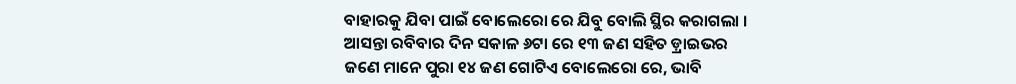ବାହାରକୁ ଯିବା ପାଇଁ ବୋଲେରୋ ରେ ଯିବୁ ବୋଲି ସ୍ଥିର କରାଗଲା ।
ଆସନ୍ତା ରବିବାର ଦିନ ସକାଳ ୬ଟା ରେ ୧୩ ଜଣ ସହିତ ଡ଼୍ରାଇଭର ଜଣେ ମାନେ ପୁରା ୧୪ ଜଣ ଗୋଟିଏ ବୋଲେରୋ ରେ, ଭାବି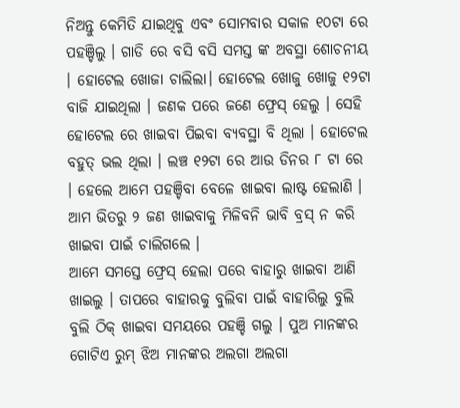ନିଅନ୍ତୁ କେମିତି ଯାଇଥିବୁ ଏବଂ ସୋମବାର ସକାଳ ୧୦ଟା ରେ ପହଞ୍ଚିଲୁ । ଗାଡି ରେ ବସି ବସି ସମସ୍ତ ଙ୍କ ଅବସ୍ଥା ଶୋଚନୀୟ । ହୋଟେଲ ଖୋଜା ଚାଲିଲା। ହୋଟେଲ ଖୋଜୁ ଖୋଜୁ ୧୨ଟା ବାଜି ଯାଇଥିଲା । ଜଣକ ପରେ ଜଣେ ଫ୍ରେସ୍ ହେଲୁ । ସେହି ହୋଟେଲ ରେ ଖାଇବା ପିଇବା ବ୍ୟବସ୍ଥା ବି ଥିଲା । ହୋଟେଲ ବହୁତ୍ ଭଲ ଥିଲା । ଲଞ୍ଚ ୧୨ଟା ରେ ଆଉ ଡିନର ୮ ଟା ରେ । ହେଲେ ଆମେ ପହଞ୍ଚିବା ବେଳେ ଖାଇବା ଲାଷ୍ଟ ହେଲାଣି । ଆମ ଭିତରୁ ୨ ଜଣ ଖାଇବାକୁ ମିଳିବନି ଭାବି ବ୍ରସ୍ ନ କରି ଖାଇବା ପାଇଁ ଚାଲିଗଲେ ।
ଆମେ ସମସ୍ତେ ଫ୍ରେସ୍ ହେଲା ପରେ ବାହାରୁ ଖାଇବା ଆଣି ଖାଇଲୁ । ତାପରେ ବାହାରକୁ ବୁଲିବା ପାଇଁ ବାହାରିଲୁ ବୁଲି ବୁଲି ଠିକ୍ ଖାଇବା ସମୟରେ ପହଞ୍ଚି ଗଲୁ । ପୁଅ ମାନଙ୍କର ଗୋଟିଏ ରୁମ୍ ଝିଅ ମାନଙ୍କର ଅଲଗା ଅଲଗା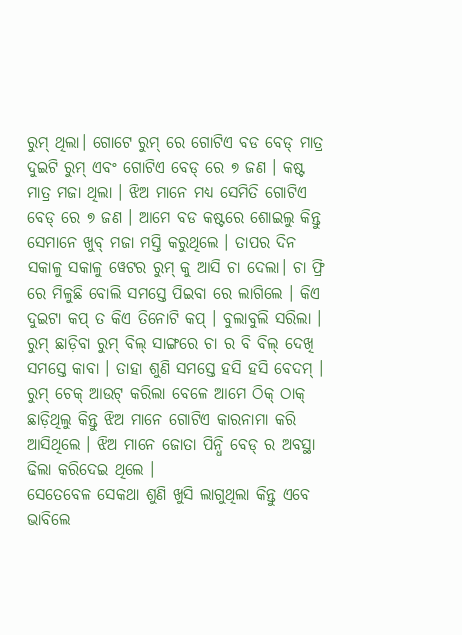ରୁମ୍ ଥିଲା। ଗୋଟେ ରୁମ୍ ରେ ଗୋଟିଏ ବଡ ବେଡ୍ ମାତ୍ର ଦୁଇଟି ରୁମ୍ ଏବଂ ଗୋଟିଏ ବେଡ୍ ରେ ୭ ଜଣ । କଷ୍ଟ ମାତ୍ର ମଜା ଥିଲା । ଝିଅ ମାନେ ମଧ୍ୟ ସେମିତି ଗୋଟିଏ ବେଡ୍ ରେ ୭ ଜଣ । ଆମେ ବଡ କଷ୍ଟରେ ଶୋଇଲୁ କିନ୍ତୁ ସେମାନେ ଖୁବ୍ ମଜା ମସ୍ତି କରୁଥିଲେ । ତାପର ଦିନ ସକାଳୁ ସକାଳୁ ୱେଟର ରୁମ୍ କୁ ଆସି ଚା ଦେଲା। ଚା ଫ୍ରି ରେ ମିଳୁଛି ବୋଲି ସମସ୍ତେ ପିଇବା ରେ ଲାଗିଲେ । କିଏ ଦୁଇଟା କପ୍ ତ କିଏ ତିନୋଟି କପ୍ । ବୁଲାବୁଲି ସରିଲା । ରୁମ୍ ଛାଡ଼ିବା ରୁମ୍ ବିଲ୍ ସାଙ୍ଗରେ ଚା ର ବି ବିଲ୍ ଦେଖି ସମସ୍ତେ କାବା । ତାହା ଶୁଣି ସମସ୍ତେ ହସି ହସି ବେଦମ୍ । ରୁମ୍ ଚେକ୍ ଆଉଟ୍ କରିଲା ବେଳେ ଆମେ ଠିକ୍ ଠାକ୍ ଛାଡ଼ିଥିଲୁ କିନ୍ତୁ ଝିଅ ମାନେ ଗୋଟିଏ କାରନାମା କରି ଆସିଥିଲେ । ଝିଅ ମାନେ ଜୋତା ପିନ୍ଧି ବେଡ୍ ର ଅବସ୍ଥା ଢିଲା କରିଦେଇ ଥିଲେ ।
ସେତେବେଳ ସେକଥା ଶୁଣି ଖୁସି ଲାଗୁଥିଲା କିନ୍ତୁ ଏବେ ଭାବିଲେ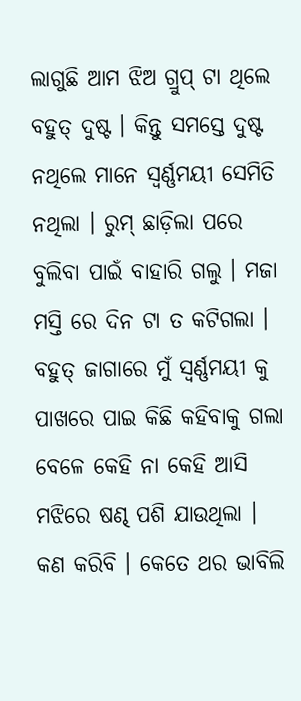ଲାଗୁଛି ଆମ ଝିଅ ଗ୍ରୁପ୍ ଟା ଥିଲେ ବହୁତ୍ ଦୁଷ୍ଟ । କିନ୍ତୁ ସମସ୍ତେ ଦୁଷ୍ଟ ନଥିଲେ ମାନେ ସ୍ଵର୍ଣ୍ଣମୟୀ ସେମିତି ନଥିଲା । ରୁମ୍ ଛାଡ଼ିଲା ପରେ ବୁଲିବା ପାଇଁ ବାହାରି ଗଲୁ । ମଜା ମସ୍ତି ରେ ଦିନ ଟା ତ କଟିଗଲା । ବହୁତ୍ ଜାଗାରେ ମୁଁ ସ୍ଵର୍ଣ୍ଣମୟୀ କୁ ପାଖରେ ପାଇ କିଛି କହିବାକୁ ଗଲା ବେଳେ କେହି ନା କେହି ଆସି ମଝିରେ ଷଣ୍ଢ ପଶି ଯାଉଥିଲା । କଣ କରିବି । କେତେ ଥର ଭାବିଲି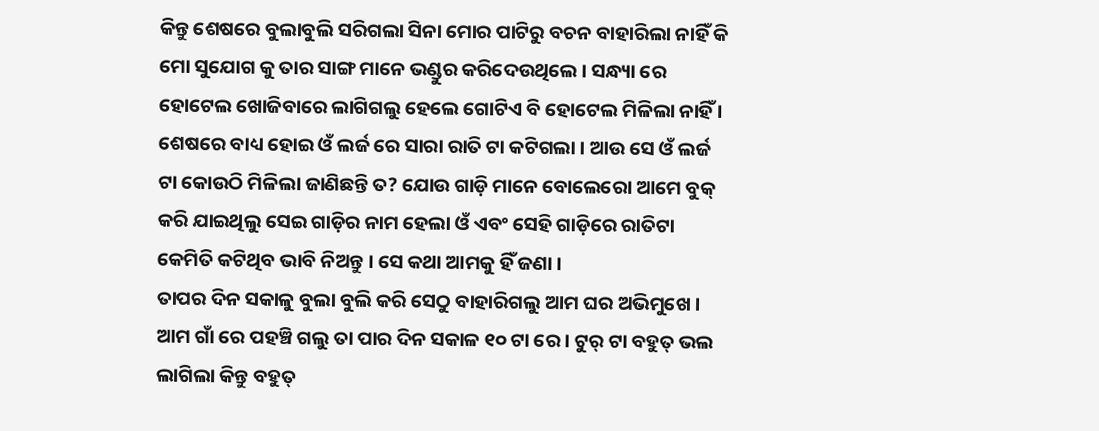କିନ୍ତୁ ଶେଷରେ ବୁଲାବୁଲି ସରିଗଲା ସିନା ମୋର ପାଟିରୁ ବଚନ ବାହାରିଲା ନାହିଁ କି ମୋ ସୁଯୋଗ କୁ ତାର ସାଙ୍ଗ ମାନେ ଭଣ୍ଡୁର କରିଦେଉଥିଲେ । ସନ୍ଧ୍ୟା ରେ ହୋଟେଲ ଖୋଜିବାରେ ଲାଗିଗଲୁ ହେଲେ ଗୋଟିଏ ବି ହୋଟେଲ ମିଳିଲା ନାହିଁ । ଶେଷରେ ବାଧ୍ୟ ହୋଇ ଓଁ ଲର୍ଜ ରେ ସାରା ରାତି ଟା କଟିଗଲା । ଆଉ ସେ ଓଁ ଲର୍ଜ ଟା କୋଉଠି ମିଳିଲା ଜାଣିଛନ୍ତି ତ? ଯୋଉ ଗାଡ଼ି ମାନେ ବୋଲେରୋ ଆମେ ବୁକ୍ କରି ଯାଇଥିଲୁ ସେଇ ଗାଡ଼ିର ନାମ ହେଲା ଓଁ ଏବଂ ସେହି ଗାଡ଼ିରେ ରାତିଟା କେମିତି କଟିଥିବ ଭାବି ନିଅନ୍ତୁ । ସେ କଥା ଆମକୁ ହିଁ ଜଣା ।
ତାପର ଦିନ ସକାଳୁ ବୁଲା ବୁଲି କରି ସେଠୁ ବାହାରିଗଲୁ ଆମ ଘର ଅଭିମୁଖେ । ଆମ ଗାଁ ରେ ପହଞ୍ଚି ଗଲୁ ତା ପାର ଦିନ ସକାଳ ୧୦ ଟା ରେ । ଟୁର୍ ଟା ବହୁତ୍ ଭଲ ଲାଗିଲା କିନ୍ତୁ ବହୁତ୍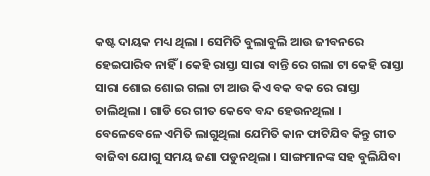କଷ୍ଟ ଦାୟକ ମଧ୍ୟ ଥିଲା । ସେମିତି ବୁଲାବୁଲି ଆଉ ଜୀବନରେ ହେଇପାରିବ ନାହିଁ । କେହି ରାସ୍ତା ସାରା ବାନ୍ତି ରେ ଗଲା ଟା କେହି ରାସ୍ତା ସାରା ଶୋଇ ଶୋଇ ଗଲା ଟା ଆଉ କିଏ ବକ ବକ ରେ ରାସ୍ତା ଚାଲିଥିଲା । ଗାଡି ରେ ଗୀତ କେବେ ବନ୍ଦ ହେଉନଥିଲା । ବେଳେବେଳେ ଏମିତି ଲାଗୁଥିଲା ଯେମିତି କାନ ଫାଟିଯିବ କିନ୍ତୁ ଗୀତ ବାଜିବା ଯୋଗୁ ସମୟ ଜଣା ପଡୁନଥିଲା । ସାଙ୍ଗମାନଙ୍କ ସହ ବୁଲିଯିବା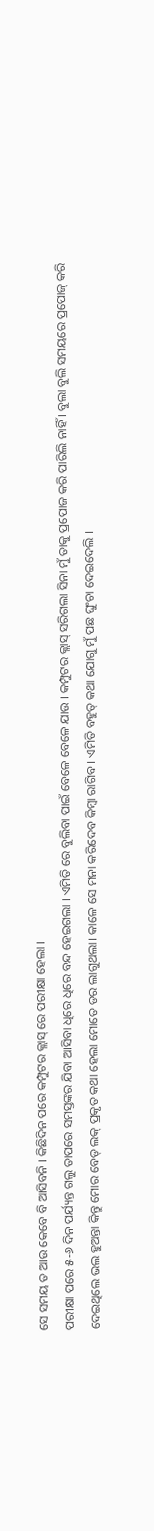ସେ ସମୟ ତ ଆଉ କେବେ ବି ଆସିବନି । କିଛିଦିନ ପରେ କମ୍ପୁଟର କ୍ଲାସ୍ ରେ ପରୀକ୍ଷା ହେଲା ।
ପରୀକ୍ଷା ପରେ ୫-୬ ଦିନ ପର୍ଯ୍ୟନ୍ତ ଗଲୁ ତାପରେ ସମସ୍ତଙ୍କର ଯିବା ଆସିବା ଧିରେ ଧିରେ ବନ୍ଦ ହେଇଗଲା । ଏମିତି ରେ ବୁଲିବା ପାଇଁ ବେଳେ ବେଳେ ଯାଉ । କମ୍ପୁଟର କ୍ଲାସ୍ ସରିଗଲା ସିନା ମୁଁ ତାକୁ ପ୍ରପୋଜ କରି ପାରିଲି ନାହିଁ । ବୁଲା ବୁଲି ସମୟରେ ପ୍ରପୋଜ୍ କରି ଦେଇଥିଲେ ଭଲ ହୁଅନ୍ତା କିନ୍ତୁ ମୋର ବେଡ୍ ଲକ୍ ପ୍ରକୃତ କଥା ହେଲା ମୋତେ ଡର ଲାଗୁଥଲା। କାଳେ ସେ ମନା କରିଦେବ କିମ୍ବା ରାଗିବ । ଏମିତି ବହୁତ୍ କଥା ଯୋଗୁ ମୁଁ ପଛ ଘୁଂଚା ଦେଇଦେଲି ।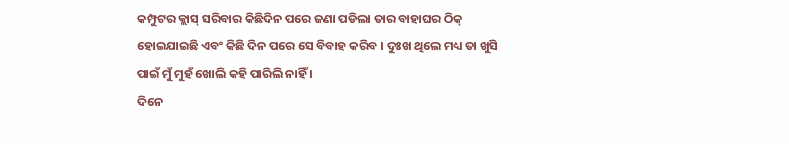କମ୍ପୁଟର କ୍ଲାସ୍ ସରିବାର କିଛିଦିନ ପରେ ଜଣା ପଡିଲା ତାର ବାହାଘର ଠିକ୍ ହୋଇଯାଇଛି ଏବଂ କିଛି ଦିନ ପରେ ସେ ବିବାହ କରିବ । ଦୁଃଖ ଥିଲେ ମଧ୍ୟ ତା ଖୁସି ପାଇଁ ମୁଁ ମୁହଁ ଖୋଲି କହି ପାରିଲି ନାହିଁ ।
ଦିନେ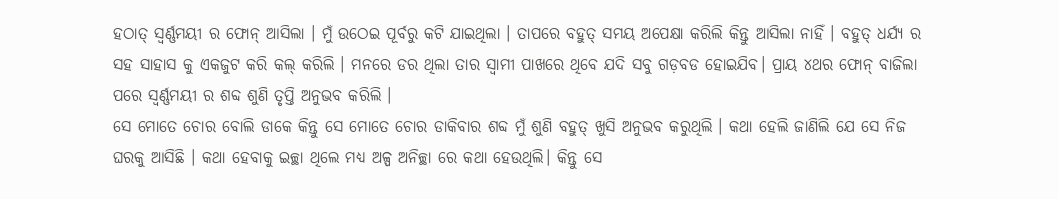ହଠାତ୍ ସ୍ଵର୍ଣ୍ଣମୟୀ ର ଫୋନ୍ ଆସିଲା । ମୁଁ ଉଠେଇ ପୂର୍ବରୁ କଟି ଯାଇଥିଲା । ତାପରେ ବହୁତ୍ ସମୟ ଅପେକ୍ଷା କରିଲି କିନ୍ତୁ ଆସିଲା ନାହିଁ । ବହୁତ୍ ଧର୍ଯ୍ୟ ର ସହ ସାହାସ କୁ ଏକଜୁଟ କରି କଲ୍ କରିଲି । ମନରେ ଡର ଥିଲା ତାର ସ୍ବାମୀ ପାଖରେ ଥିବେ ଯଦି ସବୁ ଗଡ଼ବଡ ହୋଇଯିବ। ପ୍ରାୟ ୪ଥର ଫୋନ୍ ବାଜିଲା ପରେ ସ୍ଵର୍ଣ୍ଣମୟୀ ର ଶବ୍ଦ ଶୁଣି ତୃପ୍ତି ଅନୁଭବ କରିଲି ।
ସେ ମୋତେ ଚୋର ବୋଲି ଡାକେ କିନ୍ତୁ ସେ ମୋତେ ଚୋର ଡାକିବାର ଶବ୍ଦ ମୁଁ ଶୁଣି ବହୁତ୍ ଖୁସି ଅନୁଭବ କରୁଥିଲି । କଥା ହେଲି ଜାଣିଲି ଯେ ସେ ନିଜ ଘରକୁ ଆସିଛି । କଥା ହେବାକୁ ଇଚ୍ଛା ଥିଲେ ମଧ୍ୟ ଅଳ୍ପ ଅନିଚ୍ଛା ରେ କଥା ହେଉଥିଲି। କିନ୍ତୁ ସେ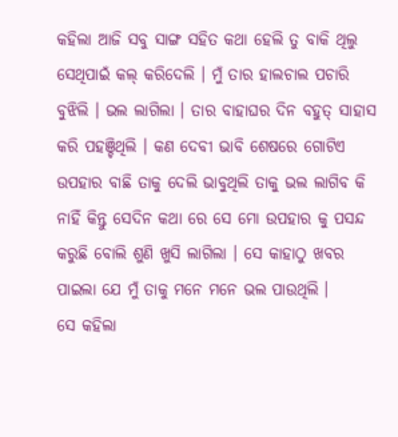କହିଲା ଆଜି ସବୁ ସାଙ୍ଗ ସହିତ କଥା ହେଲି ତୁ ବାକି ଥିଲୁ ସେଥିପାଇଁ କଲ୍ କରିଦେଲି । ମୁଁ ତାର ହାଲଚାଲ ପଚାରି ବୁଝିଲି । ଭଲ ଲାଗିଲା । ତାର ବାହାଘର ଦିନ ବହୁତ୍ ସାହାସ କରି ପହଞ୍ଚିଥିଲି । କଣ ଦେବୀ ଭାବି ଶେଷରେ ଗୋଟିଏ ଉପହାର ବାଛି ତାକୁ ଦେଲି ଭାବୁଥିଲି ତାକୁ ଭଲ ଲାଗିବ କି ନାହିଁ କିନ୍ତୁ ସେଦିନ କଥା ରେ ସେ ମୋ ଉପହାର କୁ ପସନ୍ଦ କରୁଛି ବୋଲି ଶୁଣି ଖୁସି ଲାଗିଲା । ସେ କାହାଠୁ ଖବର ପାଇଲା ଯେ ମୁଁ ତାକୁ ମନେ ମନେ ଭଲ ପାଉଥିଲି ।
ସେ କହିଲା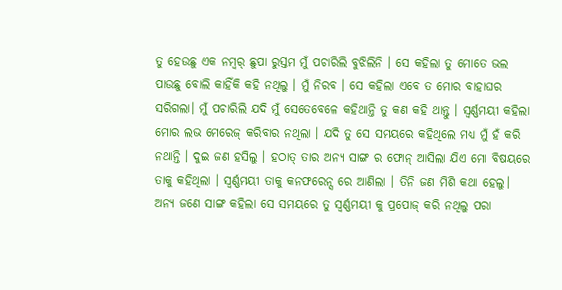ତୁ ହେଉଛୁ ଏକ ନମ୍ୱର୍ ଛୁପା ରୁସ୍ତମ ମୁଁ ପଚାରିଲି ବୁଝିଲିନି । ସେ କହିଲା ତୁ ମୋତେ ଭଲ ପାଉଛୁ ବୋଲି କାହିଁକି କହି ନଥିଲୁ । ମୁଁ ନିରବ । ସେ କହିଲା ଏବେ ତ ମୋର ବାହାଘର ସରିଗଲା। ମୁଁ ପଚାରିଲି ଯଦି ମୁଁ ସେତେବେଳେ କହିଥାନ୍ତି ତୁ କଣ କହି ଥାନ୍ତୁ । ସ୍ଵର୍ଣ୍ଣମୟୀ କହିଲା ମୋର ଲଭ ମେରେଜ୍ କରିବାର ନଥିଲା । ଯଦି ତୁ ସେ ସମୟରେ କହିଥିଲେ ମଧ୍ୟ ମୁଁ ହଁ କରି ନଥାନ୍ତି । ଦୁଇ ଜଣ ହସିଲୁ । ହଠାତ୍ ତାର ଅନ୍ୟ ସାଙ୍ଗ ର ଫୋନ୍ ଆସିଲା ଯିଏ ମୋ ବିଷୟରେ ତାକୁ କହିଥିଲା । ସ୍ଵର୍ଣ୍ଣମୟୀ ତାକୁ କନଫରେନ୍ସ ରେ ଆଣିଲା । ତିନି ଜଣ ମିଶି କଥା ହେଲୁ। ଅନ୍ୟ ଜଣେ ସାଙ୍ଗ କହିଲା ସେ ସମୟରେ ତୁ ସ୍ଵର୍ଣ୍ଣମୟୀ କୁ ପ୍ରପୋଜ୍ କରି ନଥିଲୁ ପରା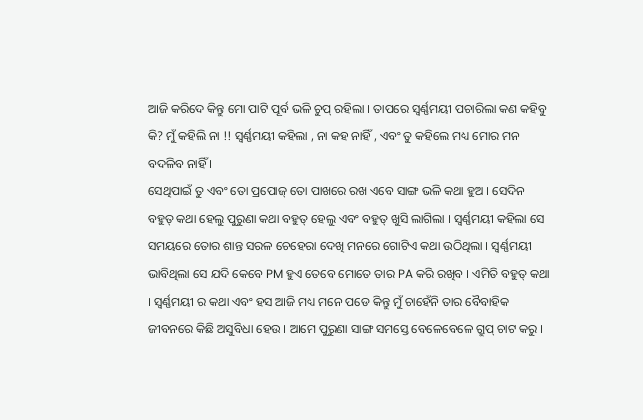ଆଜି କରିଦେ କିନ୍ତୁ ମୋ ପାଟି ପୂର୍ବ ଭଳି ଚୁପ୍ ରହିଲା । ତାପରେ ସ୍ଵର୍ଣ୍ଣମୟୀ ପଚାରିଲା କଣ କହିବୁ କି? ମୁଁ କହିଲି ନା !! ସ୍ଵର୍ଣ୍ଣମୟୀ କହିଲା , ନା କହ ନାହିଁ , ଏବଂ ତୁ କହିଲେ ମଧ୍ୟ ମୋର ମନ ବଦଳିବ ନାହିଁ ।
ସେଥିପାଇଁ ତୁ ଏବଂ ତୋ ପ୍ରପୋଜ୍ ତୋ ପାଖରେ ରଖ ଏବେ ସାଙ୍ଗ ଭଳି କଥା ହୁଅ । ସେଦିନ ବହୁତ୍ କଥା ହେଲୁ ପୁରୁଣା କଥା ବହୁତ୍ ହେଲୁ ଏବଂ ବହୁତ୍ ଖୁସି ଲାଗିଲା । ସ୍ଵର୍ଣ୍ଣମୟୀ କହିଲା ସେ ସମୟରେ ତୋର ଶାନ୍ତ ସରଳ ଚେହେରା ଦେଖି ମନରେ ଗୋଟିଏ କଥା ଉଠିଥିଲା । ସ୍ଵର୍ଣ୍ଣମୟୀ ଭାବିଥିଲା ସେ ଯଦି କେବେ PM ହୁଏ ତେବେ ମୋତେ ତାର PA କରି ରଖିବ । ଏମିତି ବହୁତ୍ କଥା । ସ୍ଵର୍ଣ୍ଣମୟୀ ର କଥା ଏବଂ ହସ ଆଜି ମଧ୍ୟ ମନେ ପଡେ କିନ୍ତୁ ମୁଁ ଚାହେଁନି ତାର ବୈବାହିକ ଜୀବନରେ କିଛି ଅସୁବିଧା ହେଉ । ଆମେ ପୁରୁଣା ସାଙ୍ଗ ସମସ୍ତେ ବେଳେବେଳେ ଗ୍ରୁପ୍ ଚାଟ କରୁ ।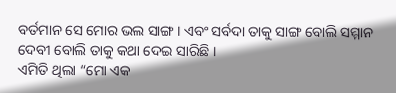ବର୍ତମାନ ସେ ମୋର ଭଲ ସାଙ୍ଗ । ଏବଂ ସର୍ବଦା ତାକୁ ସାଙ୍ଗ ବୋଲି ସମ୍ମାନ ଦେବୀ ବୋଲି ତାକୁ କଥା ଦେଇ ସାରିଛି ।
ଏମିତି ଥିଲା “ମୋ ଏକ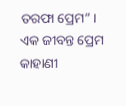ତରଫା ପ୍ରେମ” ।
ଏକ ଜୀବନ୍ତ ପ୍ରେମ କାହାଣୀ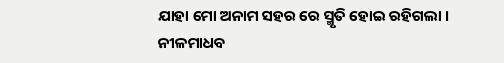ଯାହା ମୋ ଅନାମ ସହର ରେ ସ୍ମୃତି ହୋଇ ରହିଗଲା ।
ନୀଳମାଧବ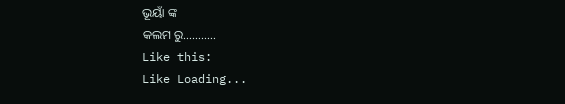ଭୂୟାଁ ଙ୍କ
କଲମ ରୁ………..
Like this:
Like Loading...